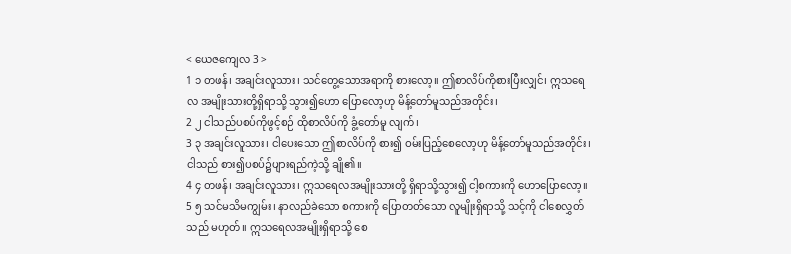< ယေဇကျေလ 3 >
1 ၁ တဖန်၊ အချင်းလူသား၊ သင်တွေ့သောအရာကို စားလော့။ ဤစာလိပ်ကိုစားပြီးလျှင်၊ ဣသရေလ အမျိုးသားတို့ရှိရာသို့ သွား၍ဟော ပြောလော့ဟု မိန့်တော်မူသည်အတိုင်း၊
2 ၂ ငါသည်ပစပ်ကိုဖွင့်စဉ် ထိုစာလိပ်ကို ခွံ့တော်မူ လျက်၊
3 ၃ အချင်းလူသား၊ ငါပေးသော ဤစာလိပ်ကို စား၍ ဝမ်းပြည့်စေလော့ဟု မိန့်တော်မူသည်အတိုင်း၊ ငါသည် စား၍ပစပ်၌ပျားရည်ကဲ့သို့ ချို၏။
4 ၄ တဖန်၊ အချင်းလူသား၊ ဣသရေလအမျိုးသားတို့ ရှိရာသို့သွား၍ ငါ့စကားကို ဟောပြောလော့။
5 ၅ သင်မသိမကျွမ်း၊ နာလည်ခဲသော စကားကို ပြောတတ်သော လူမျိုးရှိရာသို့ သင့်ကို ငါစေလွှတ်သည် မဟုတ်။ ဣသရေလအမျိုးရှိရာသို့ စေ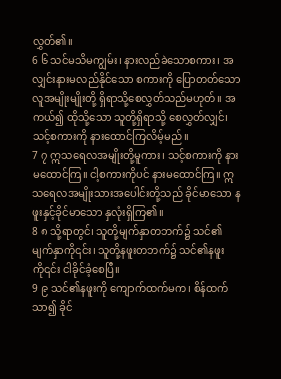လွှတ်၏။
6 ၆ သင်မသိမကျွမ်း၊ နားလည်ခဲသောစကား၊ အလျှင်းနားမလည်နိုင်သော စကားကို ပြောတတ်သော လူအမျိုးမျိုးတို့ ရှိရာသို့စေလွှတ်သည်မဟုတ်။ အကယ်၍ ထိုသို့သော သူတို့ရှိရာသို့ စေလွှတ်လျှင်၊ သင့်စကားကို နားထောင်ကြလိမ့်မည်။
7 ၇ ဣသရေလအမျိုးတို့မူကား၊ သင့်စကားကို နားမထောင်ကြ။ ငါ့စကားကိုပင် နားမထောင်ကြ။ ဣသရေလအမျိုးသားအပေါင်းတို့သည် ခိုင်မာသော နဖူးနှင့်ခိုင်မာသော နှလုံးရှိကြ၏။
8 ၈ သို့ရာတွင်၊ သူတို့မျက်နှာတဘက်၌ သင်၏ မျက်နှာကို၎င်း၊ သူတို့နဖူးတဘက်၌ သင်၏နဖူးကို၎င်း ငါခိုင်ခံ့စေပြီ။
9 ၉ သင်၏နဖူးကို ကျောက်ထက်မက၊ စိန်ထက် သာ၍ ခိုင်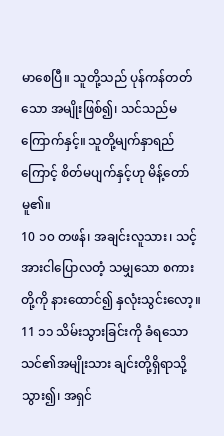မာစေပြီ။ သူတို့သည် ပုန်ကန်တတ်သော အမျိုးဖြစ်၍၊ သင်သည်မကြောက်နှင့်။ သူတို့မျက်နှာရည် ကြောင့် စိတ်မပျက်နှင့်ဟု မိန့်တော်မူ၏။
10 ၁၀ တဖန်၊ အချင်းလူသား၊ သင့်အားငါပြောလတံ့ သမျှသော စကားတို့ကို နားထောင်၍ နှလုံးသွင်းလော့။
11 ၁၁ သိမ်းသွားခြင်းကို ခံရသော သင်၏အမျိုးသား ချင်းတို့ရှိရာသို့သွား၍၊ အရှင်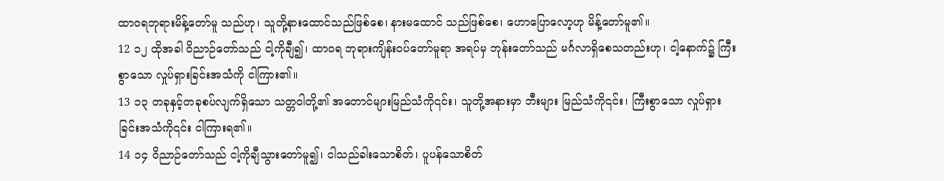ထာဝရဘုရားမိန့်တော်မူ သည်ဟု၊ သူတို့နားထောင်သည်ဖြစ်စေ၊ နားမထောင် သည်ဖြစ်စေ၊ ဟောပြောလော့ဟု မိန့်တော်မူ၏။
12 ၁၂ ထိုအခါ ဝိညာဉ်တော်သည် ငါ့ကိုချီ၍၊ ထာဝရ ဘုရားကျိန်းဝပ်တော်မူရာ အရပ်မှ ဘုန်းတော်သည် မင်္ဂလာရှိစေသတည်းဟု၊ ငါ့နောက်၌ ကြီးစွာသော လှုပ်ရှားခြင်းအသံကို ငါကြား၏။
13 ၁၃ တခုနှင့်တခုစပ်လျက်ရှိသော သတ္တဝါတို့၏ အတောင်များမြည်သံကို၎င်း၊ သူတို့အနားမှာ ဘီးများ မြည်သံကို၎င်း၊ ကြီးစွာသော လှုပ်ရှားခြင်းအသံကို၎င်း ငါကြားရ၏။
14 ၁၄ ဝိညာဉ်တော်သည် ငါ့ကိုချီသွားတော်မူ၍၊ ငါသည်ခါးသောစိတ်၊ ပူပန်သောစိတ်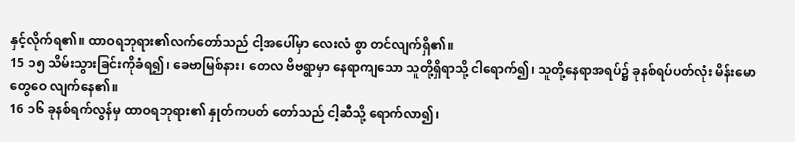နှင့်လိုက်ရ၏။ ထာဝရဘုရား၏လက်တော်သည် ငါ့အပေါ်မှာ လေးလံ စွာ တင်လျက်ရှိ၏။
15 ၁၅ သိမ်းသွားခြင်းကိုခံရ၍၊ ခေဗာမြစ်နား၊ တေလ ဗိဗရွာမှာ နေရာကျသော သူတို့ရှိရာသို့ ငါရောက်၍၊ သူတို့နေရာအရပ်၌ ခုနစ်ရပ်ပတ်လုံး မိန်းမောတွေဝေ လျက်နေ၏။
16 ၁၆ ခုနစ်ရက်လွန်မှ ထာဝရဘုရား၏ နှုတ်ကပတ် တော်သည် ငါ့ဆီသို့ ရောက်လာ၍၊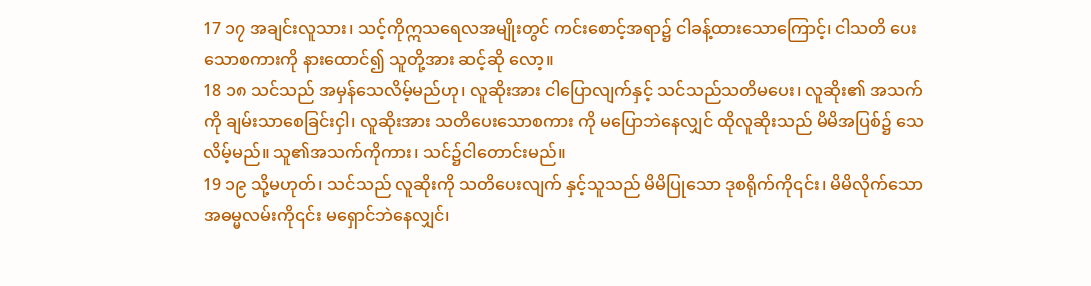17 ၁၇ အချင်းလူသား၊ သင့်ကိုဣသရေလအမျိုးတွင် ကင်းစောင့်အရာ၌ ငါခန့်ထားသောကြောင့်၊ ငါသတိ ပေးသောစကားကို နားထောင်၍ သူတို့အား ဆင့်ဆို လော့။
18 ၁၈ သင်သည် အမှန်သေလိမ့်မည်ဟု၊ လူဆိုးအား ငါပြောလျက်နှင့် သင်သည်သတိမပေး၊ လူဆိုး၏ အသက် ကို ချမ်းသာစေခြင်းငှါ၊ လူဆိုးအား သတိပေးသောစကား ကို မပြောဘဲနေလျှင် ထိုလူဆိုးသည် မိမိအပြစ်၌ သေ လိမ့်မည်။ သူ၏အသက်ကိုကား၊ သင်၌ငါတောင်းမည်။
19 ၁၉ သို့မဟုတ်၊ သင်သည် လူဆိုးကို သတိပေးလျက် နှင့်သူသည် မိမိပြုသော ဒုစရိုက်ကို၎င်း၊ မိမိလိုက်သော အဓမ္မလမ်းကို၎င်း မရှောင်ဘဲနေလျှင်၊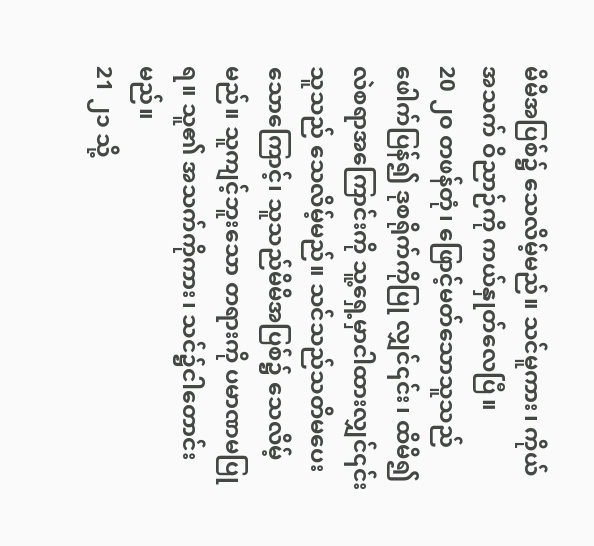မိမိအပြစ်၌ သေလိမ့်မည်။ သင်မူကား၊ ကိုယ်အသက် ဝိညာဉ်ကို ကယ်နှုတ်လေပြီ။
20 ၂၀ တဖန်တုံ၊ ဖြောင့်မတ်သောသူသည်ဖေါက်ပြန်၍ ဒုစရိုက်ကိုပြု လျှင်၎င်း၊ ထိမိ၍ လဲစရာအကြောင်းကို သူ့ရှေ့မှာငါထားလျှင်၎င်း သူသည် သေလိမ့်မည်။ သင်သည်သတိမပေးသောကြောင့်၊ သူသည်မိမိအပြစ်၌ သေလိမ့်မည်။ သူကျင့်ဘူးသော တရားကို ပမာဏမပြုရ။ သူ၏ အသက်ကိုကား၊ သင်၌ငါတောင်းမည်။
21 ၂၁ သို့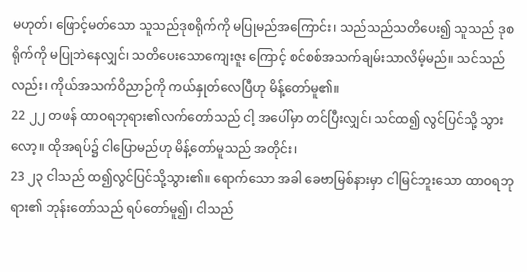မဟုတ်၊ ဖြောင့်မတ်သော သူသည်ဒုစရိုက်ကို မပြုမည်အကြောင်း၊ သည်သည်သတိပေး၍ သူသည် ဒုစရိုက်ကို မပြုဘဲနေလျှင်၊ သတိပေးသောကျေးဇူး ကြောင့် စင်စစ်အသက်ချမ်းသာလိမ့်မည်။ သင်သည် လည်း၊ ကိုယ်အသက်ဝိညာဉ်ကို ကယ်နှုတ်လေပြီဟု မိန့်တော်မူ၏။
22 ၂၂ တဖန် ထာဝရဘုရား၏လက်တော်သည် ငါ့ အပေါ်မှာ တင်ပြီးလျှင်၊ သင်ထ၍ လွင်ပြင်သို့ သွားလော့။ ထိုအရပ်၌ ငါပြောမည်ဟု မိန့်တော်မူသည် အတိုင်း၊
23 ၂၃ ငါသည် ထ၍လွင်ပြင်သို့သွား၏။ ရောက်သော အခါ ခေဗာမြစ်နားမှာ ငါမြင်ဘူးသော ထာဝရဘုရား၏ ဘုန်းတော်သည် ရပ်တော်မူ၍၊ ငါသည်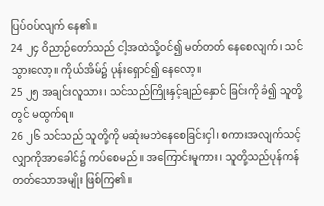ပြပ်ဝပ်လျက် နေ၏။
24 ၂၄ ဝိညာဉ်တော်သည် ငါ့အထဲသို့ဝင်၍ မတ်တတ် နေစေလျက်၊ သင်သွားလော့။ ကိုယ်အိမ်၌ ပုန်းရှောင်၍ နေလော့။
25 ၂၅ အချင်းလူသား၊ သင်သည်ကြိုးနှင့်ချည်နှောင် ခြင်းကို ခံ၍ သူတို့တွင် မထွက်ရ။
26 ၂၆ သင်သည် သူတို့ကို မဆုံးမဘဲနေစေခြင်းငှါ၊ စကားအလျက်သင့် လျှာကိုအာခေါင်၌ ကပ်စေမည်။ အကြောင်းမူကား၊ သူတို့သည်ပုန်ကန် တတ်သောအမျိုး ဖြစ်ကြ၏။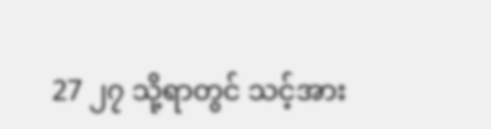27 ၂၇ သို့ရာတွင် သင့်အား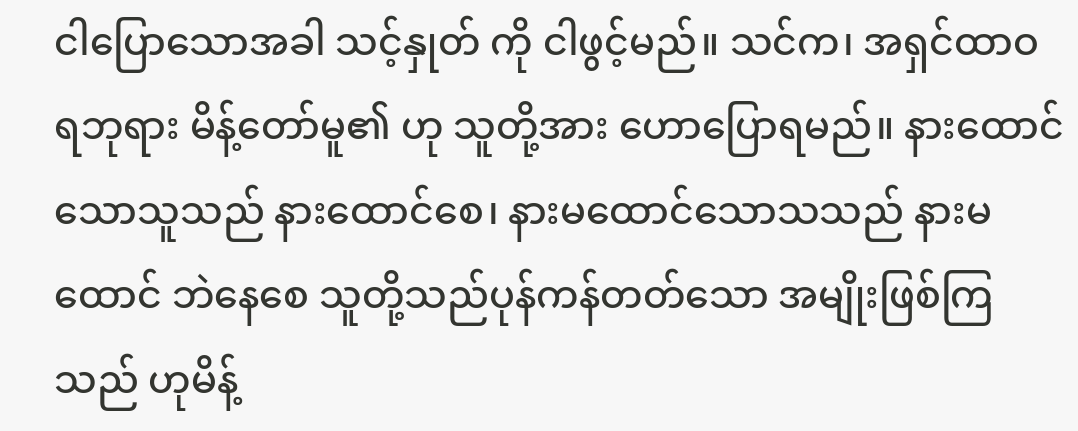ငါပြောသောအခါ သင့်နှုတ် ကို ငါဖွင့်မည်။ သင်က၊ အရှင်ထာဝရဘုရား မိန့်တော်မူ၏ ဟု သူတို့အား ဟောပြောရမည်။ နားထောင်သောသူသည် နားထောင်စေ၊ နားမထောင်သောသသည် နားမထောင် ဘဲနေစေ သူတို့သည်ပုန်ကန်တတ်သော အမျိုးဖြစ်ကြ သည် ဟုမိန့်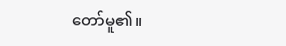တော်မူ၏။